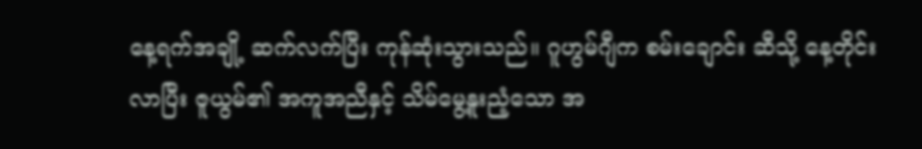နေ့ရက်အချို့ ဆက်လက်ပြီး ကုန်ဆုံးသွားသည်။ ဂူဟွမ်ဂျီက စမ်းချောင်း ဆီသို့ နေ့တိုင်း လာပြီး ဇူယွမ်၏ အကူအညီနှင့် သိမ်မွေ့နူးညံ့သော အ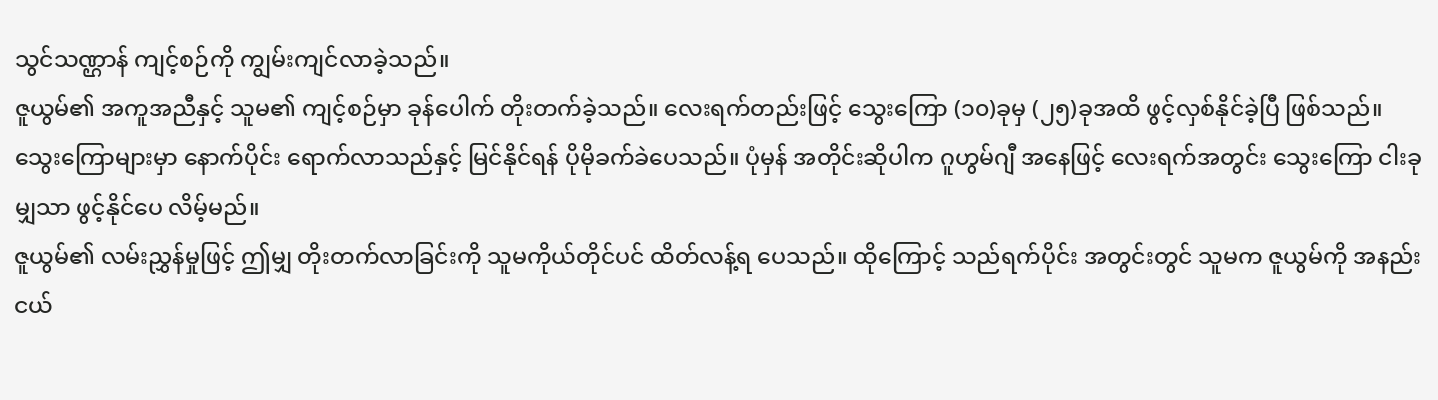သွင်သဏ္ဌာန် ကျင့်စဉ်ကို ကျွမ်းကျင်လာခဲ့သည်။
ဇူယွမ်၏ အကူအညီနှင့် သူမ၏ ကျင့်စဉ်မှာ ခုန်ပေါက် တိုးတက်ခဲ့သည်။ လေးရက်တည်းဖြင့် သွေးကြော (၁၀)ခုမှ (၂၅)ခုအထိ ဖွင့်လှစ်နိုင်ခဲ့ပြီ ဖြစ်သည်။
သွေးကြောများမှာ နောက်ပိုင်း ရောက်လာသည်နှင့် မြင်နိုင်ရန် ပိုမိုခက်ခဲပေသည်။ ပုံမှန် အတိုင်းဆိုပါက ဂူဟွမ်ဂျီ အနေဖြင့် လေးရက်အတွင်း သွေးကြော ငါးခုမျှသာ ဖွင့်နိုင်ပေ လိမ့်မည်။
ဇူယွမ်၏ လမ်းညွှန်မှုဖြင့် ဤမျှ တိုးတက်လာခြင်းကို သူမကိုယ်တိုင်ပင် ထိတ်လန့်ရ ပေသည်။ ထိုကြောင့် သည်ရက်ပိုင်း အတွင်းတွင် သူမက ဇူယွမ်ကို အနည်းငယ်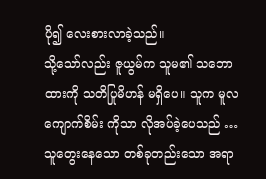ပို၍ လေးစားလာခဲ့သည်။
သို့သော်လည်း ဇူယွမ်က သူမ၏ သဘောထားကို သတိပြုမိဟန် မရှိပေ။ သူက မူလကျောက်စိမ်း ကိုသာ လိုအပ်ခဲ့ပေသည် …
သူတွေးနေသော တစ်ခုတည်းသော အရာ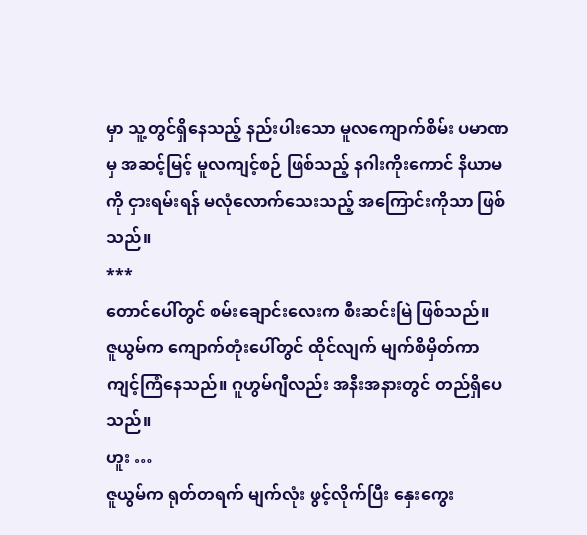မှာ သူ့တွင်ရှိနေသည့် နည်းပါးသော မူလကျောက်စိမ်း ပမာဏမှ အဆင့်မြင့် မူလကျင့်စဉ် ဖြစ်သည့် နဂါးကိုးကောင် နိယာမကို ငှားရမ်းရန် မလုံလောက်သေးသည့် အကြောင်းကိုသာ ဖြစ်သည်။
***
တောင်ပေါ်တွင် စမ်းချောင်းလေးက စီးဆင်းမြဲ ဖြစ်သည်။
ဇူယွမ်က ကျောက်တုံးပေါ်တွင် ထိုင်လျက် မျက်စိမှိတ်ကာ ကျင့်ကြံနေသည်။ ဂူဟွမ်ဂျီလည်း အနီးအနားတွင် တည်ရှိပေသည်။
ဟူး …
ဇူယွမ်က ရုတ်တရက် မျက်လုံး ဖွင့်လိုက်ပြီး နှေးကွေး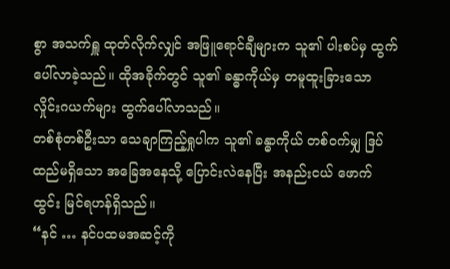စွာ အသက်ရှူ ထုတ်လိုက်လျှင် အဖြူရောင်ချီများက သူ၏ ပါးစပ်မှ ထွက်ပေါ်လာခဲ့သည်။ ထိုအခိုက်တွင် သူ၏ ခန္ဓာကိုယ်မှ တမူထူးခြားသော လှိုင်းဂယက်များ ထွက်ပေါ်လာသည်။
တစ်စုံတစ်ဦးသာ သေချာကြည့်ရှုပါက သူ၏ ခန္ဓာကိုယ် တစ်ဝက်မျှ ဒြပ်ထည်မရှိသော အခြေအနေသို့ ပြောင်းလဲနေပြီး အနည်းငယ် ဖောက်ထွင်း မြင်ရဟန်ရှိသည်။
“နင် … နင်ပထမအဆင့်ကို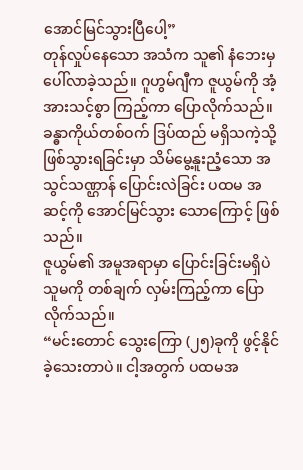အောင်မြင်သွားပြီပေါ့”
တုန်လှုပ်နေသော အသံက သူ၏ နံဘေးမှ ပေါ်လာခဲ့သည်။ ဂူဟွမ်ဂျီက ဇူယွမ်ကို အံ့အားသင့်စွာ ကြည့်ကာ ပြောလိုက်သည်။
ခန္ဓာကိုယ်တစ်ဝက် ဒြပ်ထည် မရှိသကဲ့သို့ ဖြစ်သွားရခြင်းမှာ သိမ်မွေ့နူးညံ့သော အသွင်သဏ္ဌာန် ပြောင်းလဲခြင်း ပထမ အဆင့်ကို အောင်မြင်သွား သောကြောင့် ဖြစ်သည်။
ဇူယွမ်၏ အမူအရာမှာ ပြောင်းခြင်းမရှိပဲ သူမကို တစ်ချက် လှမ်းကြည့်ကာ ပြောလိုက်သည်။
“မင်းတောင် သွေးကြော (၂၅)ခုကို ဖွင့်နိုင်ခဲ့သေးတာပဲ။ ငါ့အတွက် ပထမအ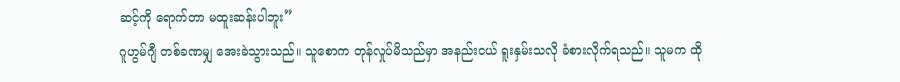ဆင့်ကို ရောက်တာ မထူးဆန်းပါဘူး”
ဂူဟွမ်ဂျီ တစ်ခဏမျှ အေးခဲသွားသည်။ သူစောက တုန်လှုပ်မိသည်မှာ အနည်းငယ် ရူးနှမ်းသလို ခံစားလိုက်ရသည်။ သူမက ထို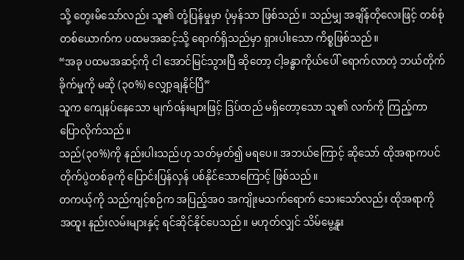သို့ တွေးမိသော်လည်း သူ၏ တုံ့ပြန်မှုမှာ ပုံမှန်သာ ဖြစ်သည်။ သည်မျှ အချိန်တိုလေးဖြင့် တစ်စုံတစ်ယောက်က ပထမအဆင့်သို့ ရောက်ရှိသည်မှာ ရှားပါးသော ကိစ္စဖြစ်သည်။
“အခု ပထမအဆင့်ကို ငါ အောင်မြင်သွားပြီ ဆိုတော့ ငါ့ခန္ဓာကိုယ်ပေါ် ရောက်လာတဲ့ ဘယ်တိုက်ခိုက်မှုကို မဆို (၃၀%) လျှော့ချနိုင်ပြီ”
သူက ကျေနပ်နေသော မျက်ဝန်းများဖြင့် ဒြပ်ထည် မရှိတော့သော သူ၏ လက်ကို ကြည့်ကာ ပြောလိုက်သည်။
သည်(၃၀%)ကို နည်းပါးသည်ဟု သတ်မှတ်၍ မရပေ။ အဘယ်ကြောင့် ဆိုသော် ထိုအရာကပင် တိုက်ပွဲတစ်ခုကို ပြောင်းပြန်လှန် ပစ်နိုင်သောကြောင့် ဖြစ်သည်။
တကယ့်ကို သည်ကျင့်စဉ်က အပြည့်အ၀ အကျိုးမသက်ရောက် သေးသော်လည်း ထိုအရာကို အထူး နည်းလမ်းများနှင့် ရင်ဆိုင်နိုင်ပေသည်။ မဟုတ်လျှင် သိမ်မွေ့နူး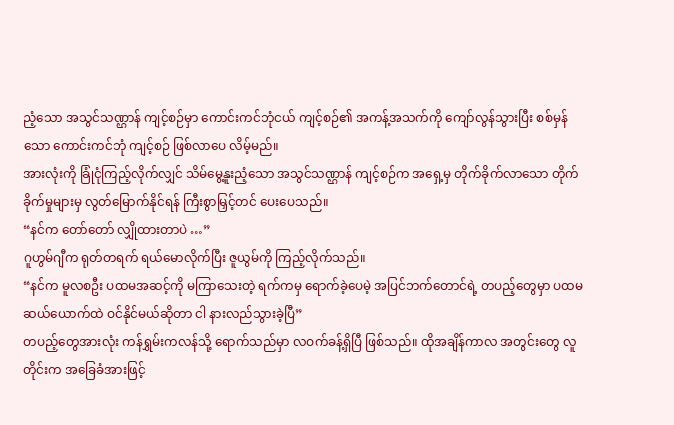ညံ့သော အသွင်သဏ္ဌာန် ကျင့်စဉ်မှာ ကောင်းကင်ဘုံငယ် ကျင့်စဉ်၏ အကန့်အသက်ကို ကျော်လွန်သွားပြီး စစ်မှန်သော ကောင်းကင်ဘုံ ကျင့်စဉ် ဖြစ်လာပေ လိမ့်မည်။
အားလုံးကို ခြုံငုံကြည့်လိုက်လျှင် သိမ်မွေ့နူးညံ့သော အသွင်သဏ္ဌာန် ကျင့်စဉ်က အရှေ့မှ တိုက်ခိုက်လာသော တိုက်ခိုက်မှုများမှ လွတ်မြောက်နိုင်ရန် ကြီးစွာမြှင့်တင် ပေးပေသည်။
“နင်က တော်တော် လျှိုထားတာပဲ …”
ဂူဟွမ်ဂျီက ရုတ်တရက် ရယ်မောလိုက်ပြီး ဇူယွမ်ကို ကြည့်လိုက်သည်။
“နင်က မူလစဦး ပထမအဆင့်ကို မကြာသေးတဲ့ ရက်ကမှ ရောက်ခဲ့ပေမဲ့ အပြင်ဘက်တောင်ရဲ့ တပည့်တွေမှာ ပထမ ဆယ်ယောက်ထဲ ဝင်နိုင်မယ်ဆိုတာ ငါ နားလည်သွားခဲ့ပြီ”
တပည့်တွေအားလုံး ကန်ရွှမ်းကလန်သို့ ရောက်သည်မှာ လဝက်ခန့်ရှိပြီ ဖြစ်သည်။ ထိုအချိန်ကာလ အတွင်းတွေ လူတိုင်းက အခြေခံအားဖြင့်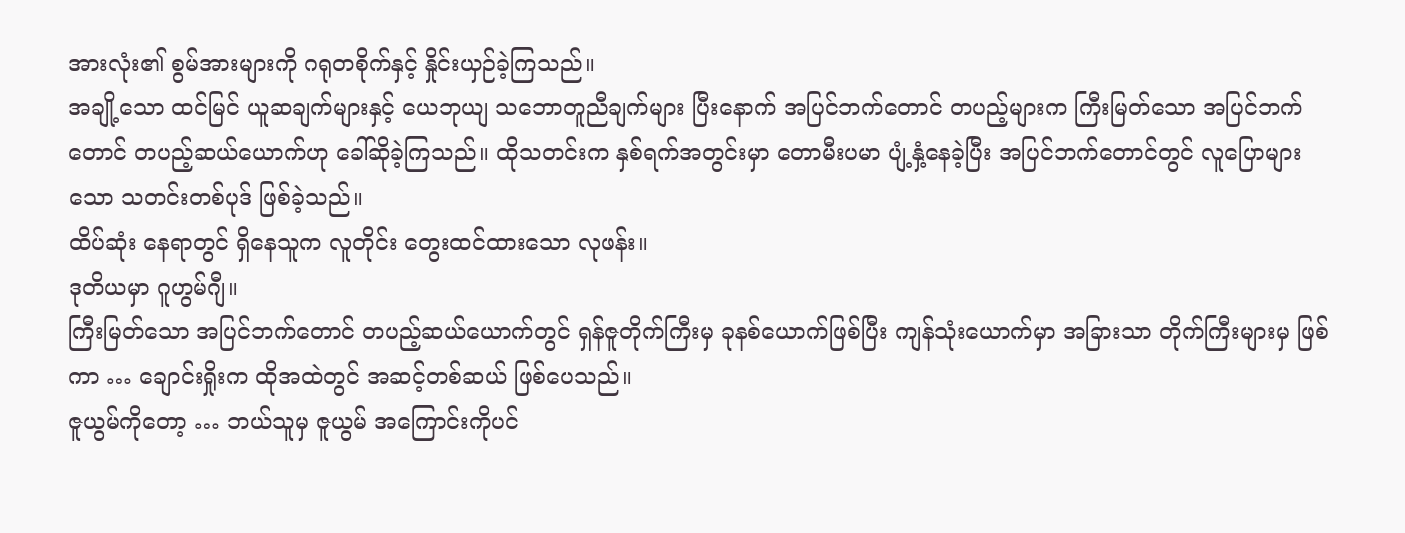အားလုံး၏ စွမ်အားများကို ဂရုတစိုက်နှင့် နှိုင်းယှဉ်ခဲ့ကြသည်။
အချို့သော ထင်မြင် ယူဆချက်များနှင့် ယေဘုယျ သဘောတူညီချက်များ ပြီးနောက် အပြင်ဘက်တောင် တပည့်များက ကြီးမြတ်သော အပြင်ဘက်တောင် တပည့်ဆယ်ယောက်ဟု ခေါ်ဆိုခဲ့ကြသည်။ ထိုသတင်းက နှစ်ရက်အတွင်းမှာ တောမီးပမာ ပျံ့နှံ့နေခဲ့ပြီး အပြင်ဘက်တောင်တွင် လူပြောများသော သတင်းတစ်ပုဒ် ဖြစ်ခဲ့သည်။
ထိပ်ဆုံး နေရာတွင် ရှိနေသူက လူတိုင်း တွေးထင်ထားသော လုဖန်း။
ဒုတိယမှာ ဂူဟွမ်ဂျီ။
ကြီးမြတ်သော အပြင်ဘက်တောင် တပည့်ဆယ်ယောက်တွင် ရှန်ဇူတိုက်ကြီးမှ ခုနစ်ယောက်ဖြစ်ပြီး ကျန်သုံးယောက်မှာ အခြားသာ တိုက်ကြီးများမှ ဖြစ်ကာ … ချောင်းရှိုးက ထိုအထဲတွင် အဆင့်တစ်ဆယ် ဖြစ်ပေသည်။
ဇူယွမ်ကိုတော့ … ဘယ်သူမှ ဇူယွမ် အကြောင်းကိုပင်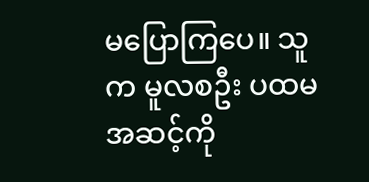မပြောကြပေ။ သူက မူလစဦး ပထမအဆင့်ကို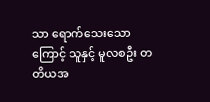သာ ရောက်သေးသောကြောင့် သူနှင့် မူလစဦး တတိယအ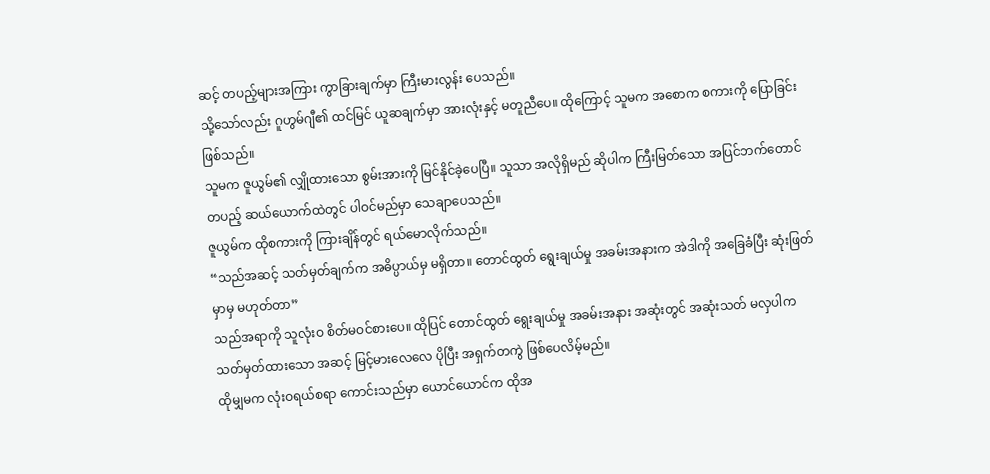ဆင့် တပည့်များအကြား ကွာခြားချက်မှာ ကြီးမားလွန်း ပေသည်။
သို့သော်လည်း ဂူဟွမ်ဂျီ၏ ထင်မြင် ယူဆချက်မှာ အားလုံးနှင့် မတူညီပေ။ ထိုကြောင့် သူမက အစောက စကားကို ပြောခြင်းဖြစ်သည်။
သူမက ဇူယွမ်၏ လျှိုထားသော စွမ်းအားကို မြင်နိုင်ခဲ့ပေပြီ။ သူသာ အလိုရှိမည် ဆိုပါက ကြီးမြတ်သော အပြင်ဘက်တောင် တပည့် ဆယ်ယောက်ထဲတွင် ပါဝင်မည်မှာ သေချာပေသည်။
ဇူယွမ်က ထိုစကားကို ကြားချိန်တွင် ရယ်မောလိုက်သည်။
“သည်အဆင့် သတ်မှတ်ချက်က အဓိပ္ပာယ်မှ မရှိတာ။ တောင်ထွတ် ရွေးချယ်မှု အခမ်းအနားက အဲဒါကို အခြေခံပြီး ဆုံးဖြတ်မှာမှ မဟုတ်တာ”
သည်အရာကို သူလုံးဝ စိတ်မဝင်စားပေ။ ထိုပြင် တောင်ထွတ် ရွေးချယ်မှု အခမ်းအနား အဆုံးတွင် အဆုံးသတ် မလှပါက သတ်မှတ်ထားသော အဆင့် မြင့်မားလေလေ ပိုပြီး အရှက်တကွဲ ဖြစ်ပေလိမ့်မည်။
ထိုမျှမက လုံးဝရယ်စရာ ကောင်းသည်မှာ ယောင်ယောင်က ထိုအ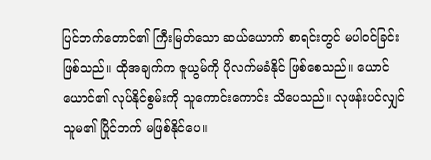ပြင်ဘက်တောင်၏ ကြီးမြတ်သော ဆယ်ယောက် စာရင်းတွင် မပါဝင်ခြင်း ဖြစ်သည်။ ထိုအချက်က ဇူယွမ်ကို ပိုလက်မခံနိုင် ဖြစ်စေသည်။ ယောင်ယောင်၏ လုပ်နိုင်စွမ်းကို သူကောင်းကောင်း သိပေသည်။ လုဖန်းပင်လျှင် သူမ၏ ပြိုင်ဘက် မဖြစ်နိုင်ပေ။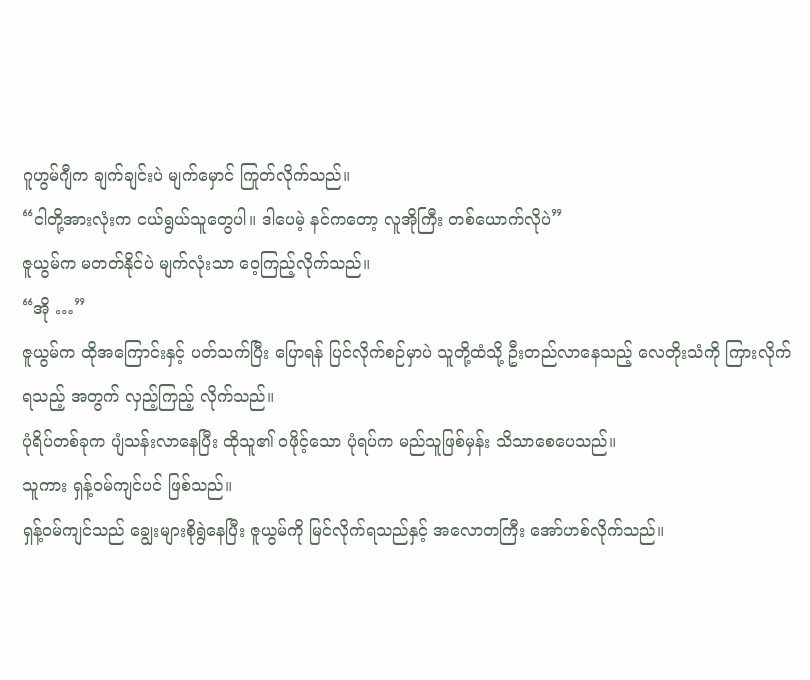ဂူဟွမ်ဂျီက ချက်ချင်းပဲ မျက်မှောင် ကြုတ်လိုက်သည်။
“ငါတို့အားလုံးက ငယ်ရွယ်သူတွေပါ။ ဒါပေမဲ့ နင်ကတော့ လူအိုကြီး တစ်ယောက်လိုပဲ”
ဇူယွမ်က မတတ်နိုင်ပဲ မျက်လုံးသာ ဝေ့ကြည့်လိုက်သည်။
“အို …”
ဇူယွမ်က ထိုအကြောင်းနှင့် ပတ်သက်ပြီး ပြောရန် ပြင်လိုက်စဉ်မှာပဲ သူတို့ထံသို့ ဦးတည်လာနေသည့် လေတိုးသံကို ကြားလိုက်ရသည့် အတွက် လှည့်ကြည့် လိုက်သည်။
ပုံရိပ်တစ်ခုက ပျံသန်းလာနေပြီး ထိုသူ၏ ဝဖိုင့်သော ပုံရပ်က မည်သူဖြစ်မှန်း သိသာစေပေသည်။
သူကား ရှန့်ဝမ်ကျင်ပင် ဖြစ်သည်။
ရှန့်ဝမ်ကျင်သည် ချွေးများစိုရွဲနေပြီး ဇူယွမ်ကို မြင်လိုက်ရသည်နှင့် အလောတကြီး အော်ဟစ်လိုက်သည်။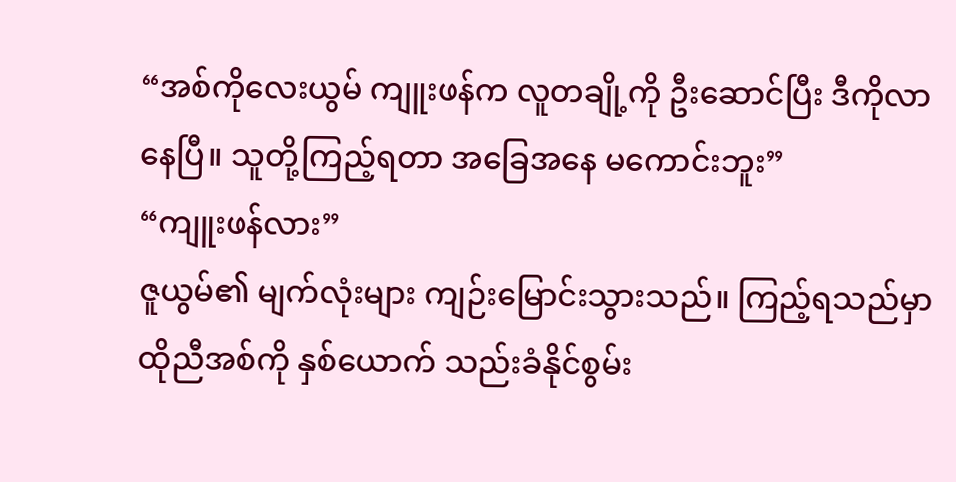“အစ်ကိုလေးယွမ် ကျူးဖန်က လူတချို့ကို ဦးဆောင်ပြီး ဒီကိုလာနေပြီ။ သူတို့ကြည့်ရတာ အခြေအနေ မကောင်းဘူး”
“ကျူးဖန်လား”
ဇူယွမ်၏ မျက်လုံးများ ကျဉ်းမြောင်းသွားသည်။ ကြည့်ရသည်မှာ ထိုညီအစ်ကို နှစ်ယောက် သည်းခံနိုင်စွမ်း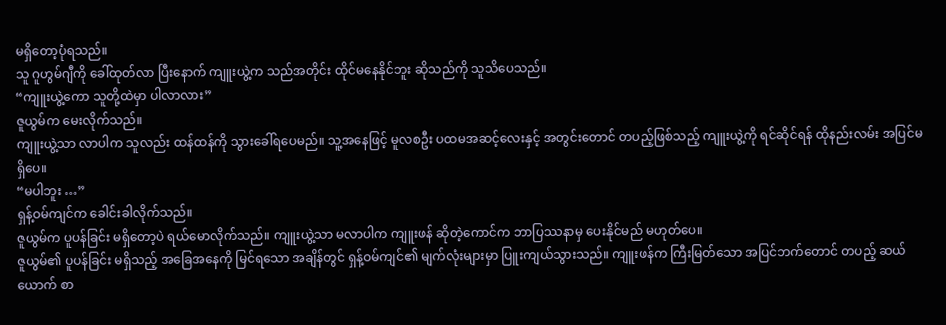မရှိတော့ပုံရသည်။
သူ ဂူဟွမ်ဂျီကို ခေါ်ထုတ်လာ ပြီးနောက် ကျူးယွဲ့က သည်အတိုင်း ထိုင်မနေနိုင်ဘူး ဆိုသည်ကို သူသိပေသည်။
“ကျူးယွဲ့ကော သူတို့ထဲမှာ ပါလာလား”
ဇူယွမ်က မေးလိုက်သည်။
ကျူးယွဲ့သာ လာပါက သူလည်း ထန်ထန်ကို သွားခေါ်ရပေမည်။ သူ့အနေဖြင့် မူလစဦး ပထမအဆင့်လေးနှင့် အတွင်းတောင် တပည့်ဖြစ်သည့် ကျူးယွဲ့ကို ရင်ဆိုင်ရန် ထိုနည်းလမ်း အပြင်မရှိပေ။
“မပါဘူး …”
ရှန့်ဝမ်ကျင်က ခေါင်းခါလိုက်သည်။
ဇူယွမ်က ပူပန်ခြင်း မရှိတော့ပဲ ရယ်မောလိုက်သည်။ ကျူးယွဲ့သာ မလာပါက ကျူးဖန် ဆိုတဲ့ကောင်က ဘာပြဿနာမှ ပေးနိုင်မည် မဟုတ်ပေ။
ဇူယွမ်၏ ပူပန်ခြင်း မရှိသည့် အခြေအနေကို မြင်ရသော အချိန်တွင် ရှန့်ဝမ်ကျင်၏ မျက်လုံးများမှာ ပြူးကျယ်သွားသည်။ ကျူးဖန်က ကြီးမြတ်သော အပြင်ဘက်တောင် တပည့် ဆယ်ယောက် စာ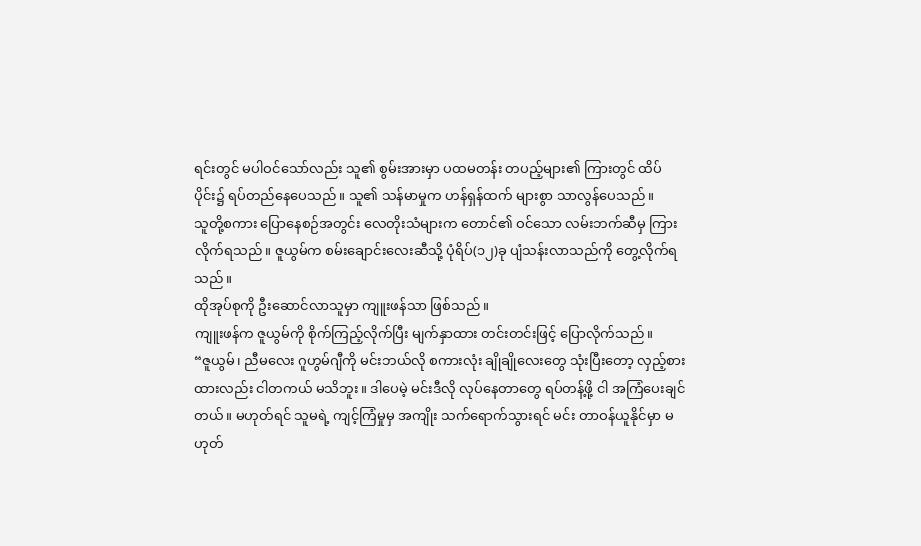ရင်းတွင် မပါဝင်သော်လည်း သူ၏ စွမ်းအားမှာ ပထမတန်း တပည့်များ၏ ကြားတွင် ထိပ်ပိုင်း၌ ရပ်တည်နေပေသည်။ သူ၏ သန်မာမှုက ဟန်ရှန်ထက် များစွာ သာလွန်ပေသည်။
သူတို့စကား ပြောနေစဉ်အတွင်း လေတိုးသံများက တောင်၏ ဝင်သော လမ်းဘက်ဆီမှ ကြားလိုက်ရသည်။ ဇူယွမ်က စမ်းချောင်းလေးဆီသို့ ပုံရိပ်(၁၂)ခု ပျံသန်းလာသည်ကို တွေ့လိုက်ရသည်။
ထိုအုပ်စုကို ဦးဆောင်လာသူမှာ ကျူးဖန်သာ ဖြစ်သည်။
ကျူးဖန်က ဇူယွမ်ကို စိုက်ကြည့်လိုက်ပြီး မျက်နှာထား တင်းတင်းဖြင့် ပြောလိုက်သည်။
“ဇူယွမ်၊ ညီမလေး ဂူဟွမ်ဂျီကို မင်းဘယ်လို စကားလုံး ချိုချိုလေးတွေ သုံးပြီးတော့ လှည့်စားထားလည်း ငါတကယ် မသိဘူး။ ဒါပေမဲ့ မင်းဒီလို လုပ်နေတာတွေ ရပ်တန့်ဖို့ ငါ အကြံပေးချင်တယ်။ မဟုတ်ရင် သူမရဲ့ ကျင့်ကြံမှုမှ အကျိုး သက်ရောက်သွားရင် မင်း တာဝန်ယူနိုင်မှာ မဟုတ်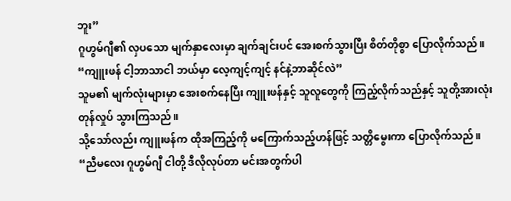ဘူး”
ဂူဟွမ်ဂျီ၏ လှပသော မျက်နှာလေးမှာ ချက်ချင်းပင် အေးစက်သွားပြီး စိတ်တိုစွာ ပြောလိုက်သည်။
“ကျူးဖန် ငါ့ဘာသာငါ ဘယ်မှာ လေ့ကျင့်ကျင့် နင်နဲ့ဘာဆိုင်လဲ”
သူမ၏ မျက်လုံးများမှာ အေးစက်နေပြီး ကျူးဖန်နှင့် သူလူတွေကို ကြည့်လိုက်သည်နှင့် သူတို့အားလုံး တုန်လှုပ် သွားကြသည်။
သို့သော်လည်း ကျူးဖန်က ထိုအကြည့်ကို မကြောက်သည့်ဟန်ဖြင့် သတ္တိမွေးကာ ပြောလိုက်သည်။
“ညီမလေး ဂူဟွမ်ဂျီ ငါတို့ ဒီလိုလုပ်တာ မင်းအတွက်ပါ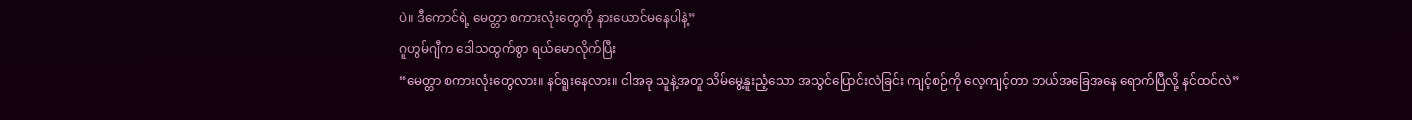ပဲ။ ဒီကောင်ရဲ့ မေတ္တာ စကားလုံးတွေကို နားယောင်မနေပါနဲ့”
ဂူဟွမ်ဂျီက ဒေါသထွက်စွာ ရယ်မောလိုက်ပြီး
“မေတ္တာ စကားလုံးတွေလား။ နင်ရူးနေလား။ ငါအခု သူနဲ့အတူ သိမ်မွေ့နူးညံ့သော အသွင်ပြောင်းလဲခြင်း ကျင့်စဉ်ကို လေ့ကျင့်တာ ဘယ်အခြေအနေ ရောက်ပြီလို့ နင်ထင်လဲ”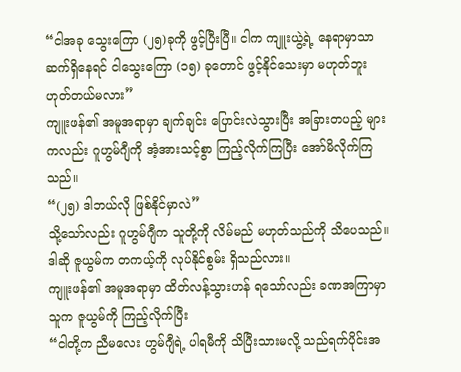“ငါအခု သွေးကြော (၂၅)ခုကို ဖွင့်ပြီးပြီ။ ငါက ကျူးယွဲ့ရဲ့ နေရာမှာသာ ဆက်ရှိနေရင် ငါသွေးကြော (၁၅) ခုတောင် ဖွင့်နိုင်သေးမှာ မဟုတ်ဘူး ဟုတ်တယ်မလား”
ကျူးဖန်၏ အမူအရာမှာ ချက်ချင်း ပြောင်းလဲသွားပြီး အခြားတပည့် များကလည်း ဂူဟွမ်ဂျီကို အံ့အားသင့်စွာ ကြည့်လိုက်ကြပြီး အော်မိလိုက်ကြသည်။
“(၂၅) ဒါဘယ်လို ဖြစ်နိုင်မှာလဲ”
သို့သော်လည်း ဂူဟွမ်ဂျီက သူတို့ကို လိမ်မည် မဟုတ်သည်ကို သိပေသည်။
ဒါဆို ဇူယွမ်က တကယ့်ကို လုပ်နိုင်စွမ်း ရှိသည်လား။
ကျူးဖန်၏ အမူအရာမှာ ထိတ်လန့်သွားဟန် ရသော်လည်း ခဏအကြာမှာ သူက ဇူယွမ်ကို ကြည့်လိုက်ပြီး
“ငါတို့က ညီမလေး ဟွမ်ဂျီရဲ့ ပါရမီကို သိပြီးသားမလို့ သည်ရက်ပိုင်းအ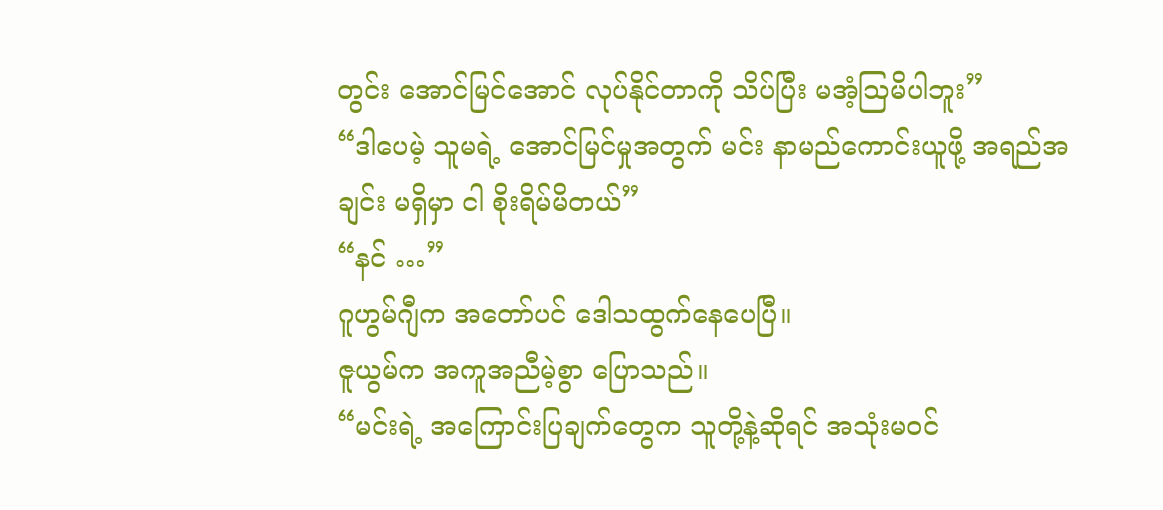တွင်း အောင်မြင်အောင် လုပ်နိုင်တာကို သိပ်ပြီး မအံ့ဩမိပါဘူး”
“ဒါပေမဲ့ သူမရဲ့ အောင်မြင်မှုအတွက် မင်း နာမည်ကောင်းယူဖို့ အရည်အချင်း မရှိမှာ ငါ စိုးရိမ်မိတယ်”
“နင် …”
ဂူဟွမ်ဂျီက အတော်ပင် ဒေါသထွက်နေပေပြီ။
ဇူယွမ်က အကူအညီမဲ့စွာ ပြောသည်။
“မင်းရဲ့ အကြောင်းပြချက်တွေက သူတို့နဲ့ဆိုရင် အသုံးမဝင်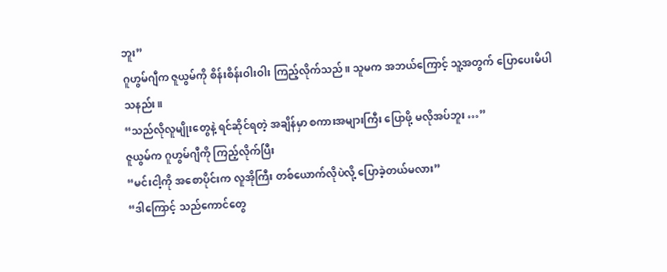ဘူး”
ဂူဟွမ်ဂျီက ဇူယွမ်ကို စိန်းစိန်းဝါးဝါး ကြည့်လိုက်သည်။ သူမက အဘယ်ကြောင့် သူ့အတွက် ပြောပေးမိပါသနည်း။
“သည်လိုလူမျိုးတွေနဲ့ ရင်ဆိုင်ရတဲ့ အချိန်မှာ စကားအများကြီး ပြောဖို့ မလိုအပ်ဘူး …”
ဇူယွမ်က ဂူဟွမ်ဂျီကို ကြည့်လိုက်ပြီး
“မင်းငါ့ကို အစောပိုင်းက လူအိုကြီး တစ်ယောက်လိုပဲလို့ ပြောခဲ့တယ်မလား”
“ဒါကြောင့် သည်ကောင်တွေ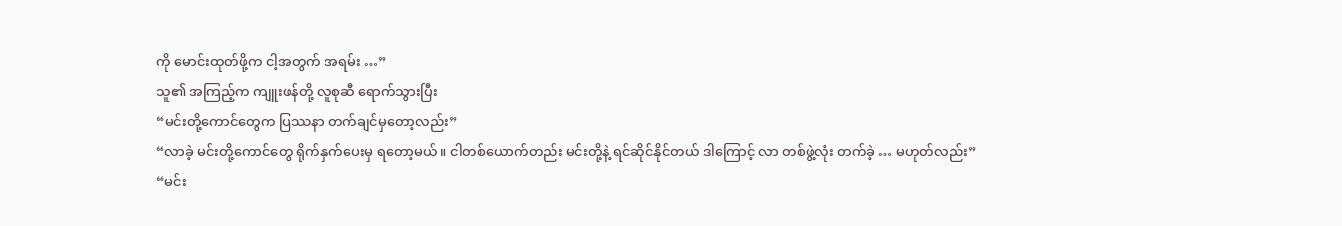ကို မောင်းထုတ်ဖို့က ငါ့အတွက် အရမ်း …”
သူ၏ အကြည့်က ကျူးဖန်တို့ လူစုဆီ ရောက်သွားပြီး
“မင်းတို့ကောင်တွေက ပြဿနာ တက်ချင်မှတော့လည်း”
“လာခဲ့ မင်းတို့ကောင်တွေ ရိုက်နှက်ပေးမှ ရတော့မယ်။ ငါတစ်ယောက်တည်း မင်းတို့နဲ့ ရင်ဆိုင်နိုင်တယ် ဒါကြောင့် လာ တစ်ဖွဲ့လုံး တက်ခဲ့ … မဟုတ်လည်း”
“မင်း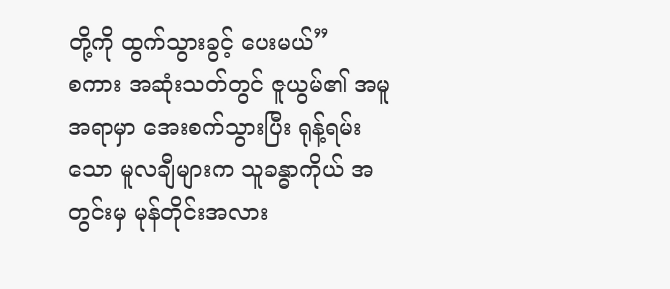တို့ကို ထွက်သွားခွင့် ပေးမယ်”
စကား အဆုံးသတ်တွင် ဇူယွမ်၏ အမူအရာမှာ အေးစက်သွားပြီး ရုန့်ရမ်းသော မူလချီများက သူခန္ဓာကိုယ် အတွင်းမှ မုန်တိုင်းအလား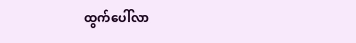ထွက်ပေါ်လာ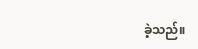ခဲ့သည်။